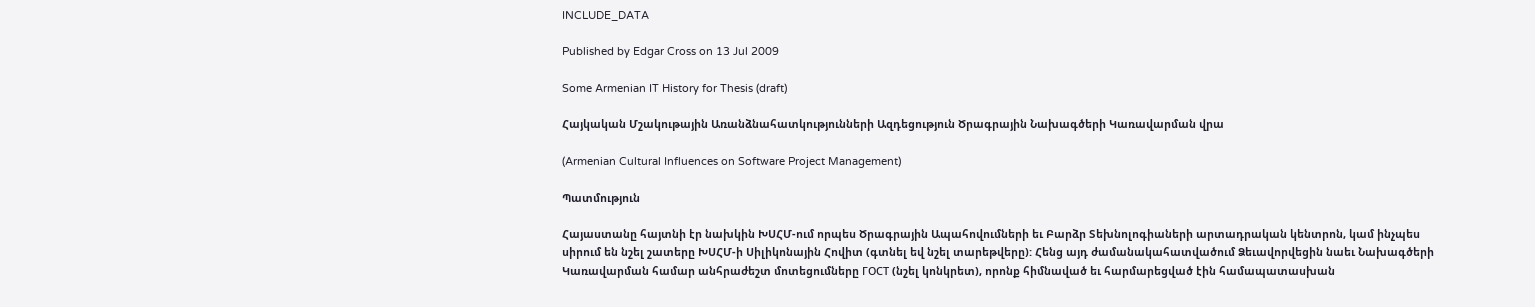INCLUDE_DATA

Published by Edgar Cross on 13 Jul 2009

Some Armenian IT History for Thesis (draft)

Հայկական Մշակութային Առանձնահատկությունների Ազդեցություն Ծրագրային Նախագծերի Կառավարման վրա

(Armenian Cultural Influences on Software Project Management)

Պատմություն

Հայաստանը հայտնի էր նախկին ԽՍՀՄ-ում որպես Ծրագրային Ապահովումների եւ Բարձր Տեխնոլոգիաների արտադրական կենտրոն, կամ ինչպես սիրում են նշել շատերը ԽՍՀՄ-ի Սիլիկոնային Հովիտ (գտնել եվ նշել տարեթվերը): Հենց այդ ժամանակահատվածում Ձեւավորվեցին նաեւ Նախագծերի Կառավարման համար անհրաժեշտ մոտեցումները ГОСТ (նշել կոնկրետ), որոնք հիմնաված եւ հարմարեցված էին համապատասխան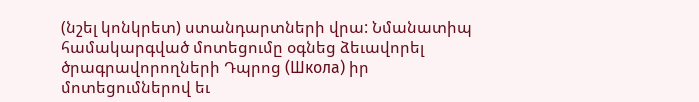(նշել կոնկրետ) ստանդարտների վրա: Նմանատիպ համակարգված մոտեցումը օգնեց ձեւավորել ծրագրավորողների Դպրոց (Школа) իր մոտեցումներով եւ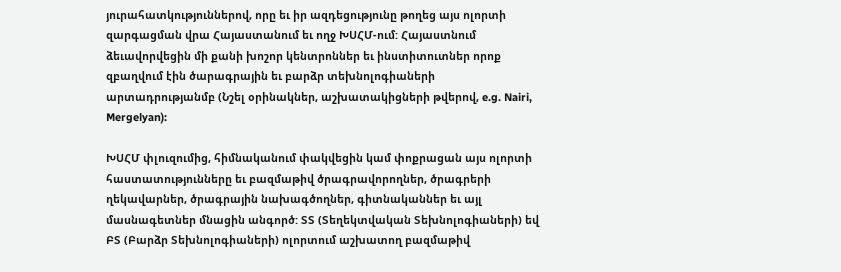յուրահատկություններով, որը եւ իր ազդեցությունը թողեց այս ոլորտի զարգացման վրա Հայաստանում եւ ողջ ԽՍՀՄ-ում: Հայաստնում ձեւավորվեցին մի քանի խոշոր կենտրոններ եւ ինստիտուտներ որոք զբաղվում էին ծարագրային եւ բարձր տեխնոլոգիաների արտադրությանմբ (Նշել օրինակներ, աշխատակիցների թվերով, e.g. Nairi, Mergelyan):

ԽՍՀՄ փլուզումից, հիմնականում փակվեցին կամ փոքրացան այս ոլորտի հաստատությունները եւ բազմաթիվ ծրագրավորողներ, ծրագրերի ղեկավարներ, ծրագրային նախագծողներ, գիտնականներ եւ այլ մասնագետներ մնացին անգործ: ՏՏ (Տեղեկտվական Տեխնոլոգիաների) եվ ԲՏ (Բարձր Տեխնոլոգիաների) ոլորտում աշխատող բազմաթիվ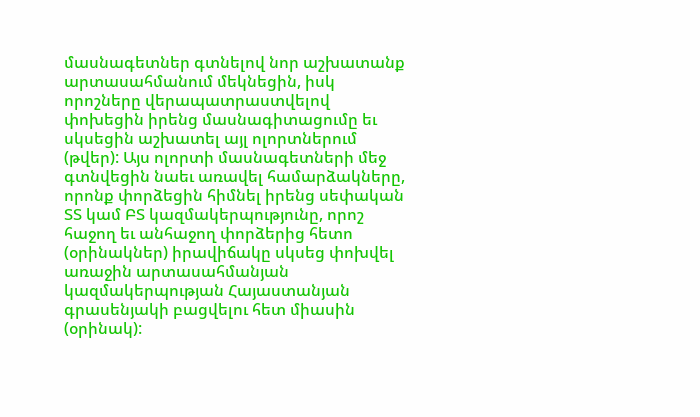մասնագետներ գտնելով նոր աշխատանք արտասահմանում մեկնեցին, իսկ որոշները վերապատրաստվելով փոխեցին իրենց մասնագիտացումը եւ սկսեցին աշխատել այլ ոլորտներում (թվեր): Այս ոլորտի մասնագետների մեջ գտնվեցին նաեւ առավել համարձակները, որոնք փորձեցին հիմնել իրենց սեփական ՏՏ կամ ԲՏ կազմակերպությունը, որոշ հաջող եւ անհաջող փորձերից հետո (օրինակներ) իրավիճակը սկսեց փոխվել առաջին արտասահմանյան կազմակերպության Հայաստանյան գրասենյակի բացվելու հետ միասին (օրինակ):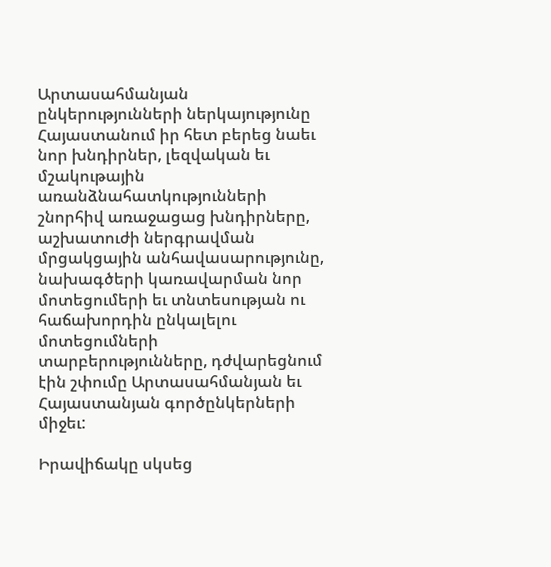Արտասահմանյան ընկերությունների ներկայությունը Հայաստանում իր հետ բերեց նաեւ նոր խնդիրներ, լեզվական եւ մշակութային առանձնահատկությունների շնորհիվ առաջացաց խնդիրները, աշխատուժի ներգրավման մրցակցային անհավասարությունը, նախագծերի կառավարման նոր մոտեցումերի եւ տնտեսության ու հաճախորդին ընկալելու մոտեցումների տարբերությունները, դժվարեցնում էին շփումը Արտասահմանյան եւ Հայաստանյան գործընկերների միջեւ:

Իրավիճակը սկսեց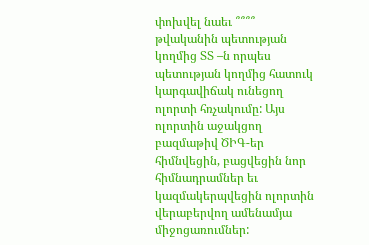փոխվել նաեւ ՞՞՞՞ թվականին պետության կողմից ՏՏ –ն որպես պետության կողմից հատուկ կարգավիճակ ունեցող ոլորտի հռչակումը: Այս ոլորտին աջակցող բազմաթիվ ԾԻԳ-եր հիմնվեցին, բացվեցին նոր հիմնադրամներ եւ կազմակերպվեցին ոլորտին վերաբերվող ամենամյա միջոցառումներ: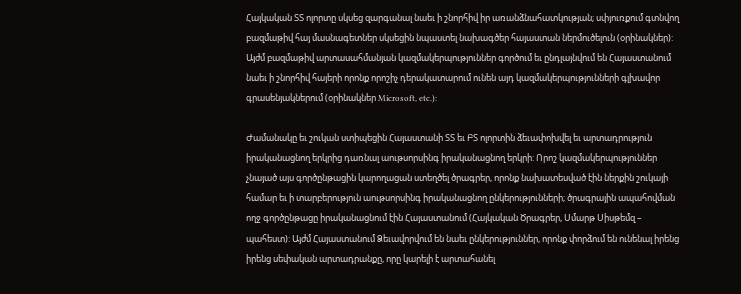Հայկական ՏՏ ոլորտը սկսեց զարգանալ նաեւ ի շնորհիվ իր առանձնահատկության; սփյուռքում գտնվող բազմաթիվ հայ մասնագետներ սկսեցին նպաստել նախագծեր հայաստան ներմուծելուն (օրինակներ): Այժմ բազմաթիվ արտասահմանյան կազմակերպություններ գործում եւ ընդլայնվում են Հայաստանում նաեւ ի շնորհիվ հայերի որոնք որոշիչ դերակատարում ունեն այդ կազմակերպությունների գլխավոր գրասենյակներում (օրինակներ Microsoft, etc.):

Ժամանակը եւ շուկան ստիպեցին Հայաստանի ՏՏ եւ ԲՏ ոլորտին ձեւափոխվել եւ արտադրություն իրականացնող երկրից դառնալ աութսորսինգ իրականացնող երկրի: Որոշ կազմակերպություններ չնայած այս գործընթացին կարողացան ստեղծել ծրագրեր, որոնք նախատեսված էին ներքին շուկայի համար եւ ի տարբերություն աութսորսինգ իրականացնող ընկերությունների; ծրագրային ապահովման ողջ գործընթացը իրականացնում էին Հայաստանում (Հայկական Ծրագրեր, Սմարթ Սիսթեմզ – պահեստ): Այժմ Հայաստանում Ձեւավորվում են նաեւ ընկերություններ, որոնք փորձում են ունենալ իրենց իրենց սեփական արտադրանքը, որը կարելի է արտահանել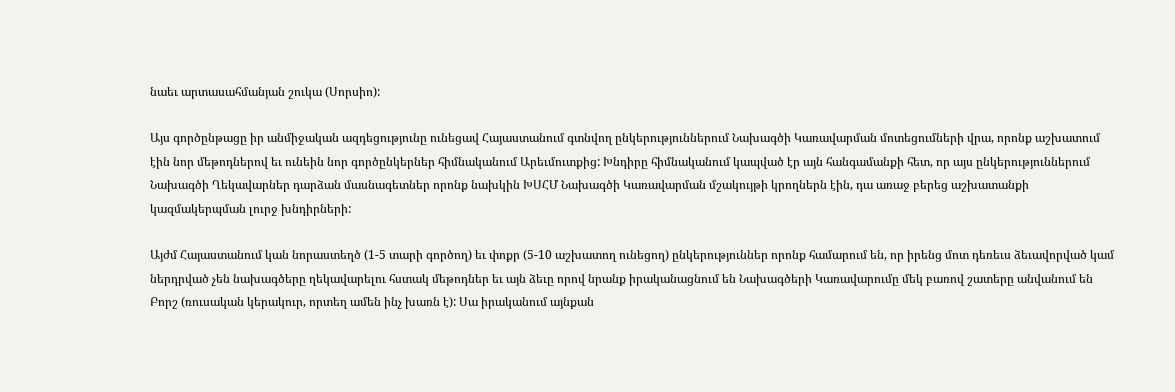նաեւ արտասահմանյան շուկա (Սորսիո):

Այս գործընթացը իր անմիջական ազդեցությունը ունեցավ Հայաստանում գտնվող ընկերություններում Նախագծի Կառավարման մոտեցումների վրա, որոնք աշխատում էին նոր մեթոդներով եւ ունեին նոր գործընկերներ հիմնականում Արեւմուտքից: Խնդիրը հիմնականում կապված էր այն հանգամանքի հետ, որ այս ընկերություններում Նախագծի Ղեկավարներ դարձան մասնագետներ որոնք նախկին ԽՍՀՄ Նախագծի Կառավարման մշակույթի կրողներն էին, դա առաջ բերեց աշխատանքի կազմակերպման լուրջ խնդիրների:

Այժմ Հայաստանում կան նորաստեղծ (1-5 տարի գործող) եւ փոքր (5-10 աշխատող ունեցող) ընկերություններ որոնք համարում են, որ իրենց մոտ դեռեւս ձեւավորված կամ ներդրված չեն նախագծերը ղեկավարելու հստակ մեթոդներ եւ այն ձեւը որով նրանք իրականացնում են Նախագծերի Կառավարումը մեկ բառով շատերը անվանում են Բորշ (ռուսական կերակուր, որտեղ ամեն ինչ խառն է): Սա իրականում այնքան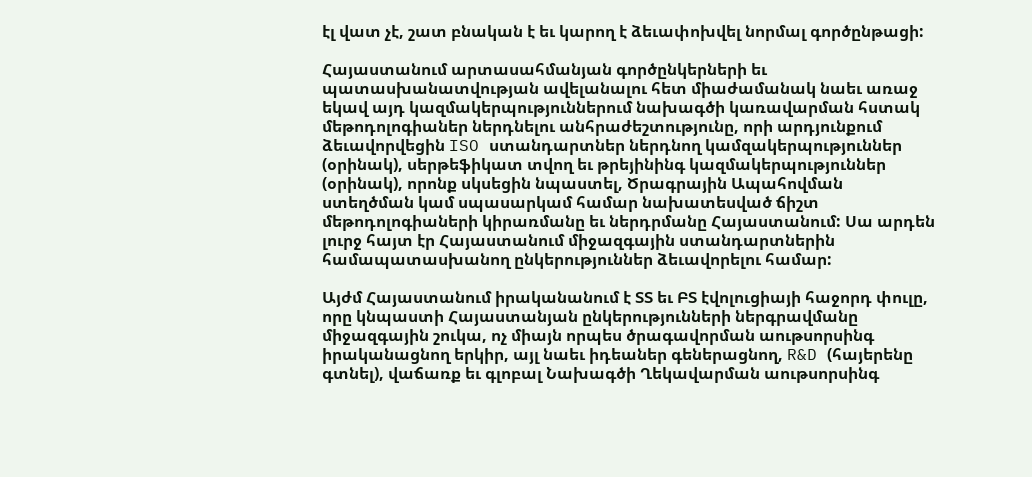էլ վատ չէ, շատ բնական է եւ կարող է ձեւափոխվել նորմալ գործընթացի:

Հայաստանում արտասահմանյան գործընկերների եւ պատասխանատվության ավելանալու հետ միաժամանակ նաեւ առաջ եկավ այդ կազմակերպություններում նախագծի կառավարման հստակ մեթոդոլոգիաներ ներդնելու անհրաժեշտությունը, որի արդյունքում ձեւավորվեցին ISO ստանդարտներ ներդնող կամզակերպություններ (օրինակ), սերթեֆիկատ տվող եւ թրեյինինգ կազմակերպություններ (օրինակ), որոնք սկսեցին նպաստել, Ծրագրային Ապահովման ստեղծման կամ սպասարկամ համար նախատեսված ճիշտ մեթոդոլոգիաների կիրառմանը եւ ներդրմանը Հայաստանում: Սա արդեն լուրջ հայտ էր Հայաստանում միջազգային ստանդարտներին համապատասխանող ընկերություններ ձեւավորելու համար:

Այժմ Հայաստանում իրականանում է ՏՏ եւ ԲՏ էվոլուցիայի հաջորդ փուլը, որը կնպաստի Հայաստանյան ընկերությունների ներգրավմանը միջազգային շուկա, ոչ միայն որպես ծրագավորման աութսորսինգ իրականացնող երկիր, այլ նաեւ իդեաներ գեներացնող, R&D (հայերենը գտնել), վաճառք եւ գլոբալ Նախագծի Ղեկավարման աութսորսինգ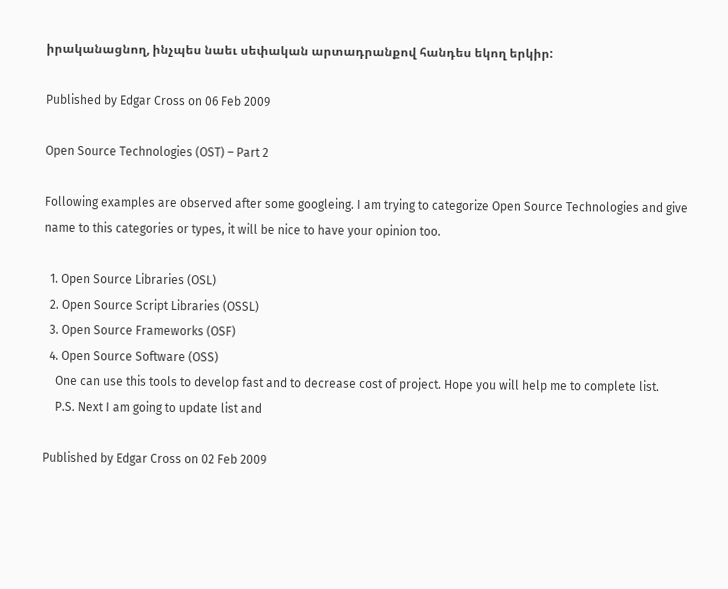իրականացնող, ինչպես նաեւ սեփական արտադրանքով հանդես եկող երկիր:

Published by Edgar Cross on 06 Feb 2009

Open Source Technologies (OST) – Part 2

Following examples are observed after some googleing. I am trying to categorize Open Source Technologies and give name to this categories or types, it will be nice to have your opinion too.

  1. Open Source Libraries (OSL)
  2. Open Source Script Libraries (OSSL)
  3. Open Source Frameworks (OSF)
  4. Open Source Software (OSS)
    One can use this tools to develop fast and to decrease cost of project. Hope you will help me to complete list.
    P.S. Next I am going to update list and

Published by Edgar Cross on 02 Feb 2009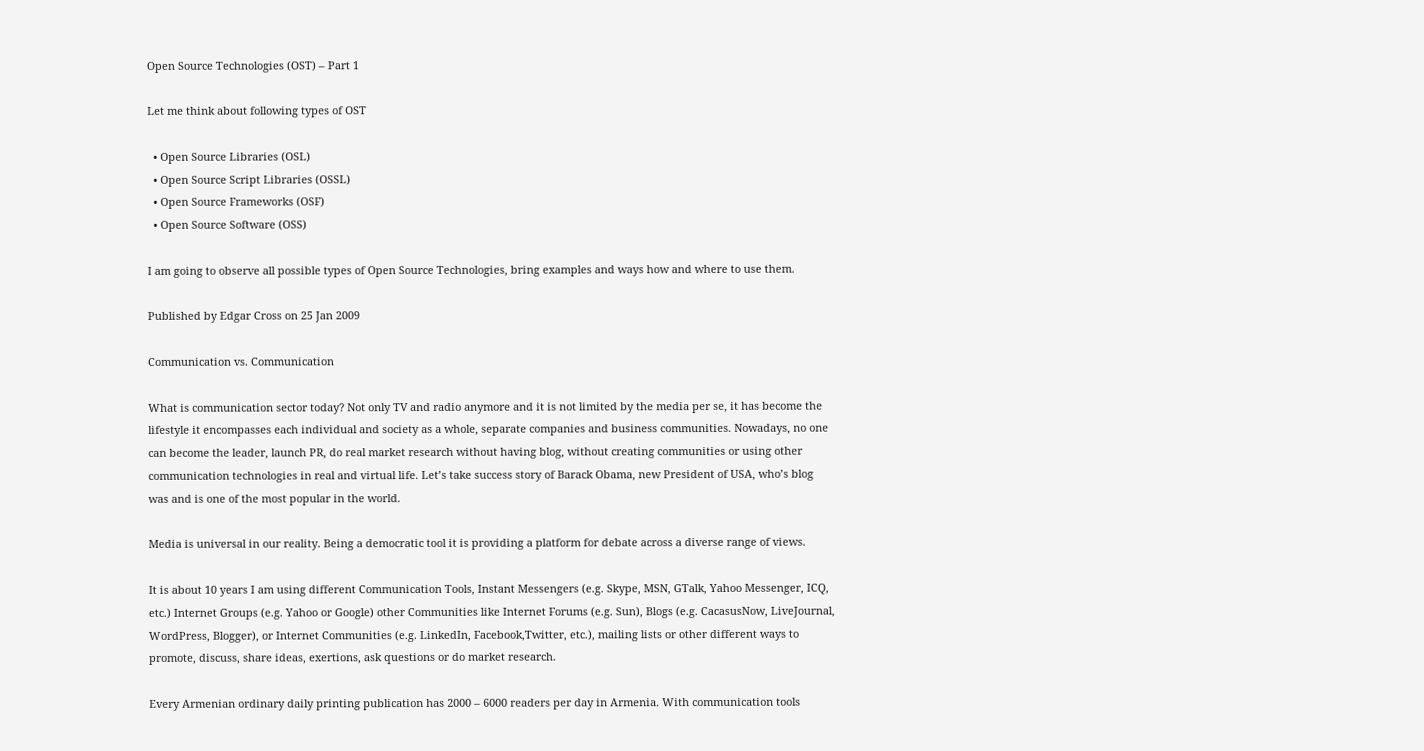Open Source Technologies (OST) – Part 1

Let me think about following types of OST

  • Open Source Libraries (OSL)
  • Open Source Script Libraries (OSSL)
  • Open Source Frameworks (OSF)
  • Open Source Software (OSS)

I am going to observe all possible types of Open Source Technologies, bring examples and ways how and where to use them.

Published by Edgar Cross on 25 Jan 2009

Communication vs. Communication

What is communication sector today? Not only TV and radio anymore and it is not limited by the media per se, it has become the lifestyle it encompasses each individual and society as a whole, separate companies and business communities. Nowadays, no one can become the leader, launch PR, do real market research without having blog, without creating communities or using other communication technologies in real and virtual life. Let’s take success story of Barack Obama, new President of USA, who’s blog was and is one of the most popular in the world.

Media is universal in our reality. Being a democratic tool it is providing a platform for debate across a diverse range of views.

It is about 10 years I am using different Communication Tools, Instant Messengers (e.g. Skype, MSN, GTalk, Yahoo Messenger, ICQ, etc.) Internet Groups (e.g. Yahoo or Google) other Communities like Internet Forums (e.g. Sun), Blogs (e.g. CacasusNow, LiveJournal, WordPress, Blogger), or Internet Communities (e.g. LinkedIn, Facebook,Twitter, etc.), mailing lists or other different ways to promote, discuss, share ideas, exertions, ask questions or do market research.

Every Armenian ordinary daily printing publication has 2000 – 6000 readers per day in Armenia. With communication tools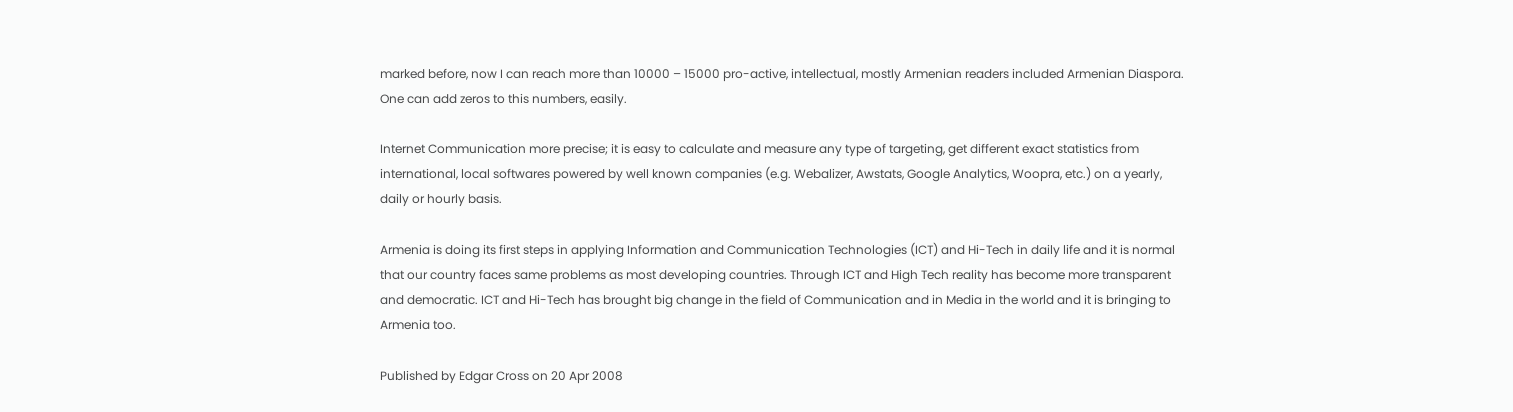marked before, now I can reach more than 10000 – 15000 pro-active, intellectual, mostly Armenian readers included Armenian Diaspora. One can add zeros to this numbers, easily.

Internet Communication more precise; it is easy to calculate and measure any type of targeting, get different exact statistics from international, local softwares powered by well known companies (e.g. Webalizer, Awstats, Google Analytics, Woopra, etc.) on a yearly, daily or hourly basis.

Armenia is doing its first steps in applying Information and Communication Technologies (ICT) and Hi-Tech in daily life and it is normal that our country faces same problems as most developing countries. Through ICT and High Tech reality has become more transparent and democratic. ICT and Hi-Tech has brought big change in the field of Communication and in Media in the world and it is bringing to Armenia too.

Published by Edgar Cross on 20 Apr 2008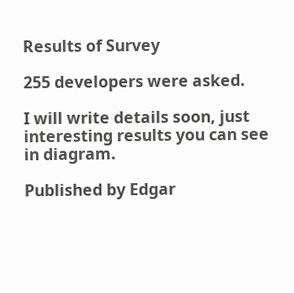Results of Survey

255 developers were asked.

I will write details soon, just interesting results you can see in diagram.

Published by Edgar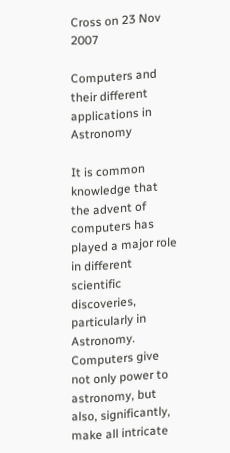Cross on 23 Nov 2007

Computers and their different applications in Astronomy

It is common knowledge that the advent of computers has played a major role in different scientific discoveries, particularly in Astronomy. Computers give not only power to astronomy, but also, significantly, make all intricate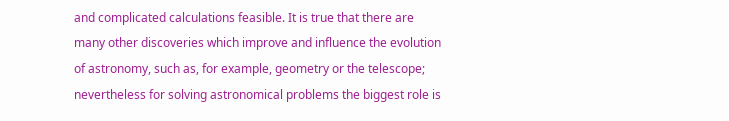and complicated calculations feasible. It is true that there are many other discoveries which improve and influence the evolution of astronomy, such as, for example, geometry or the telescope; nevertheless for solving astronomical problems the biggest role is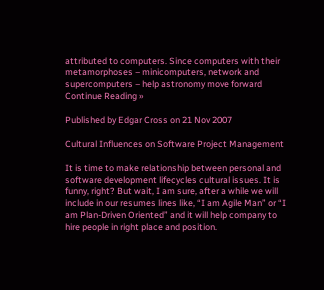attributed to computers. Since computers with their metamorphoses – minicomputers, network and supercomputers – help astronomy move forward Continue Reading »

Published by Edgar Cross on 21 Nov 2007

Cultural Influences on Software Project Management

It is time to make relationship between personal and software development lifecycles cultural issues. It is funny, right? But wait, I am sure, after a while we will include in our resumes lines like, “I am Agile Man” or “I am Plan-Driven Oriented” and it will help company to hire people in right place and position.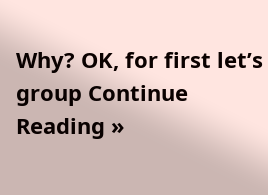Why? OK, for first let’s group Continue Reading »